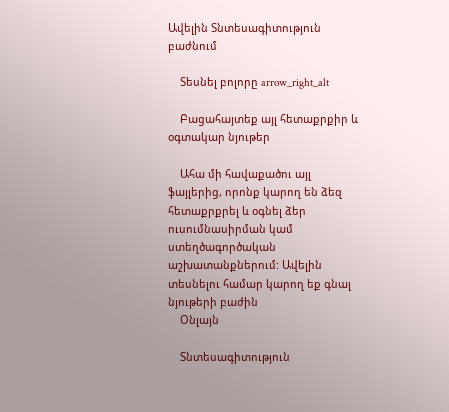Ավելին Տնտեսագիտություն բաժնում

    Տեսնել բոլորը arrow_right_alt

    Բացահայտեք այլ հետաքրքիր և օգտակար նյութեր

    Ահա մի հավաքածու այլ ֆայլերից, որոնք կարող են ձեզ հետաքրքրել և օգնել ձեր ուսումնասիրման կամ ստեղծագործական աշխատանքներում: Ավելին տեսնելու համար կարող եք գնալ նյութերի բաժին
    Օնլայն

    Տնտեսագիտություն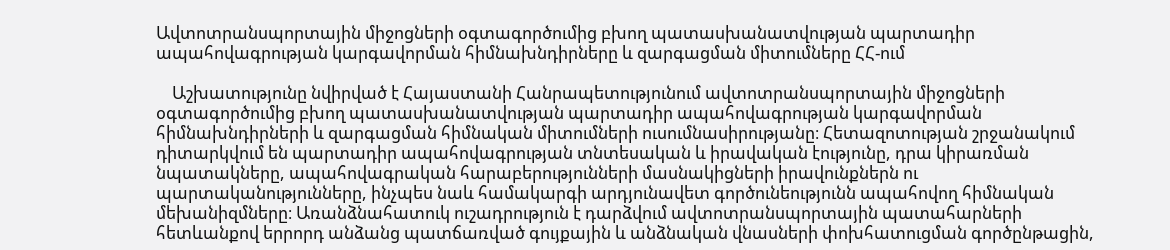Ավտոտրանսպորտային միջոցների օգտագործումից բխող պատասխանատվության պարտադիր ապահովագրության կարգավորման հիմնախնդիրները և զարգացման միտումները ՀՀ-ում

    Աշխատությունը նվիրված է Հայաստանի Հանրապետությունում ավտոտրանսպորտային միջոցների օգտագործումից բխող պատասխանատվության պարտադիր ապահովագրության կարգավորման հիմնախնդիրների և զարգացման հիմնական միտումների ուսումնասիրությանը։ Հետազոտության շրջանակում դիտարկվում են պարտադիր ապահովագրության տնտեսական և իրավական էությունը, դրա կիրառման նպատակները, ապահովագրական հարաբերությունների մասնակիցների իրավունքներն ու պարտականությունները, ինչպես նաև համակարգի արդյունավետ գործունեությունն ապահովող հիմնական մեխանիզմները։ Առանձնահատուկ ուշադրություն է դարձվում ավտոտրանսպորտային պատահարների հետևանքով երրորդ անձանց պատճառված գույքային և անձնական վնասների փոխհատուցման գործընթացին,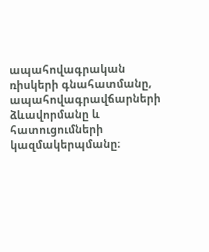ապահովագրական ռիսկերի գնահատմանը, ապահովագրավճարների ձևավորմանը և հատուցումների կազմակերպմանը։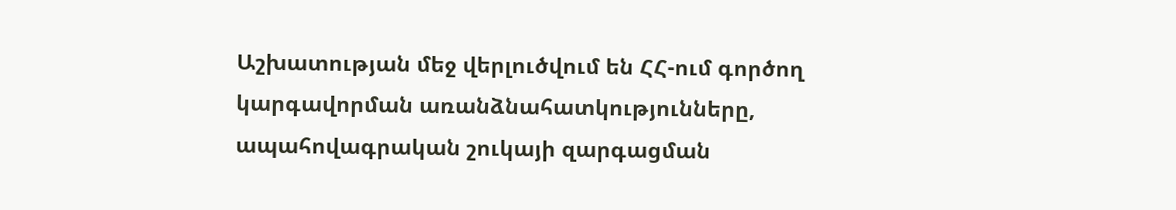Աշխատության մեջ վերլուծվում են ՀՀ-ում գործող կարգավորման առանձնահատկությունները, ապահովագրական շուկայի զարգացման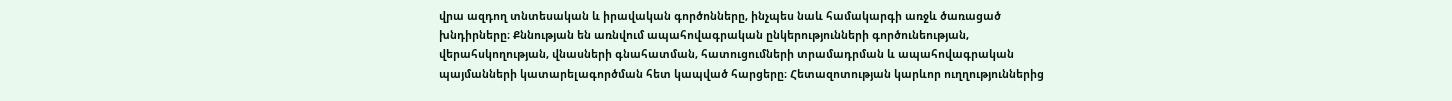վրա ազդող տնտեսական և իրավական գործոնները, ինչպես նաև համակարգի առջև ծառացած խնդիրները։ Քննության են առնվում ապահովագրական ընկերությունների գործունեության, վերահսկողության, վնասների գնահատման, հատուցումների տրամադրման և ապահովագրական պայմանների կատարելագործման հետ կապված հարցերը։ Հետազոտության կարևոր ուղղություններից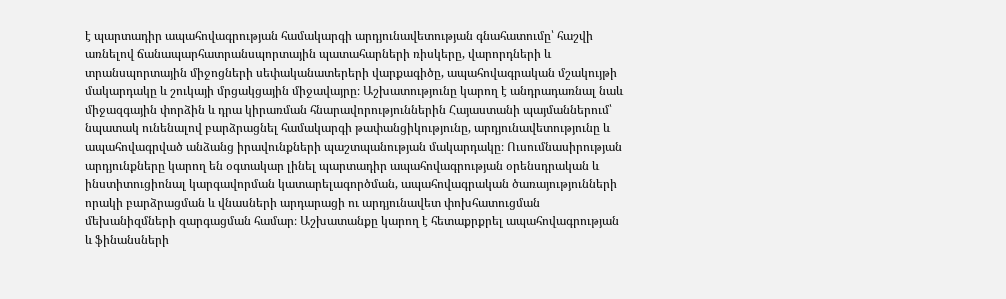է պարտադիր ապահովագրության համակարգի արդյունավետության գնահատումը՝ հաշվի առնելով ճանապարհատրանսպորտային պատահարների ռիսկերը, վարորդների և տրանսպորտային միջոցների սեփականատերերի վարքագիծը, ապահովագրական մշակույթի մակարդակը և շուկայի մրցակցային միջավայրը։ Աշխատությունը կարող է անդրադառնալ նաև միջազգային փորձին և դրա կիրառման հնարավորություններին Հայաստանի պայմաններում՝ նպատակ ունենալով բարձրացնել համակարգի թափանցիկությունը, արդյունավետությունը և ապահովագրված անձանց իրավունքների պաշտպանության մակարդակը։ Ուսումնասիրության արդյունքները կարող են օգտակար լինել պարտադիր ապահովագրության օրենսդրական և ինստիտուցիոնալ կարգավորման կատարելագործման, ապահովագրական ծառայությունների որակի բարձրացման և վնասների արդարացի ու արդյունավետ փոխհատուցման մեխանիզմների զարգացման համար։ Աշխատանքը կարող է հետաքրքրել ապահովագրության և ֆինանսների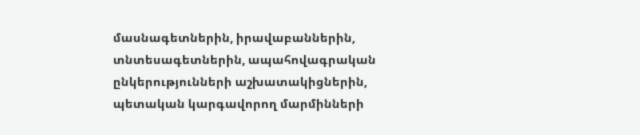մասնագետներին, իրավաբաններին, տնտեսագետներին, ապահովագրական ընկերությունների աշխատակիցներին, պետական կարգավորող մարմինների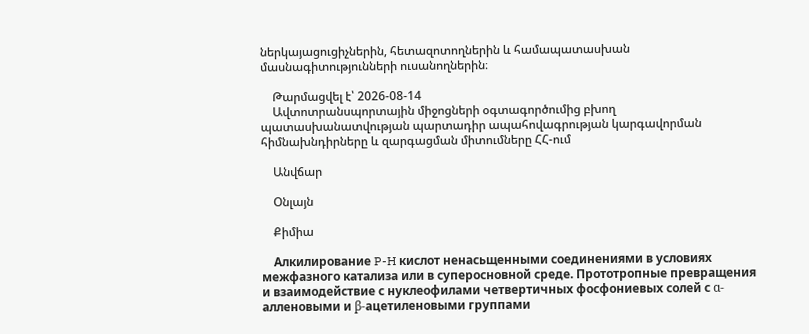ներկայացուցիչներին, հետազոտողներին և համապատասխան մասնագիտությունների ուսանողներին։

    Թարմացվել է՝ 2026-08-14
    Ավտոտրանսպորտային միջոցների օգտագործումից բխող պատասխանատվության պարտադիր ապահովագրության կարգավորման հիմնախնդիրները և զարգացման միտումները ՀՀ-ում

    Անվճար

    Օնլայն

    Քիմիա

    Алкилирование P-H кислот ненасьщенными соединениями в условиях межфазного катализа или в суперосновной среде. Прототропные превpaщения и взаимодействие с нуклеофилами четвертичных фосфониевых солей с ɑ-алленовыми и ꞵ-ацетиленовыми группами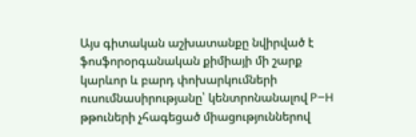Այս գիտական աշխատանքը նվիրված է ֆոսֆորօրգանական քիմիայի մի շարք կարևոր և բարդ փոխարկումների ուսումնասիրությանը՝ կենտրոնանալով P–H թթուների չհագեցած միացություններով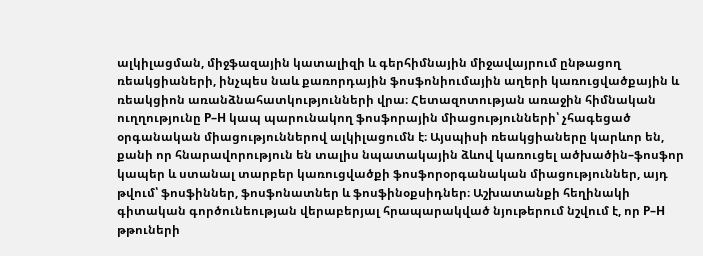ալկիլացման, միջֆազային կատալիզի և գերհիմնային միջավայրում ընթացող ռեակցիաների, ինչպես նաև քառորդային ֆոսֆոնիումային աղերի կառուցվածքային և ռեակցիոն առանձնահատկությունների վրա։ Հետազոտության առաջին հիմնական ուղղությունը P–H կապ պարունակող ֆոսֆորային միացությունների՝ չհագեցած օրգանական միացություններով ալկիլացումն է։ Այսպիսի ռեակցիաները կարևոր են, քանի որ հնարավորություն են տալիս նպատակային ձևով կառուցել ածխածին–ֆոսֆոր կապեր և ստանալ տարբեր կառուցվածքի ֆոսֆորօրգանական միացություններ, այդ թվում՝ ֆոսֆիններ, ֆոսֆոնատներ և ֆոսֆինօքսիդներ։ Աշխատանքի հեղինակի գիտական գործունեության վերաբերյալ հրապարակված նյութերում նշվում է, որ P–H թթուների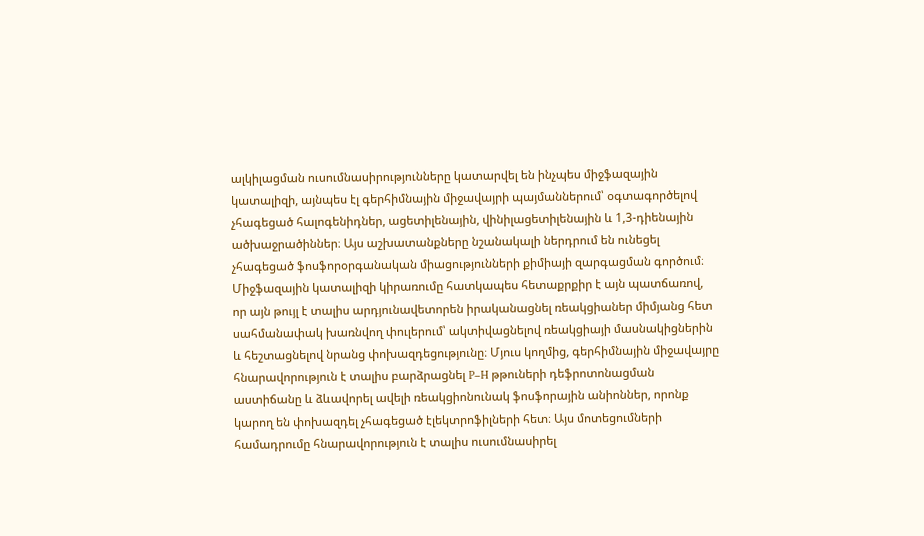ալկիլացման ուսումնասիրությունները կատարվել են ինչպես միջֆազային կատալիզի, այնպես էլ գերհիմնային միջավայրի պայմաններում՝ օգտագործելով չհագեցած հալոգենիդներ, ացետիլենային, վինիլացետիլենային և 1,3-դիենային ածխաջրածիններ։ Այս աշխատանքները նշանակալի ներդրում են ունեցել չհագեցած ֆոսֆորօրգանական միացությունների քիմիայի զարգացման գործում։ Միջֆազային կատալիզի կիրառումը հատկապես հետաքրքիր է այն պատճառով, որ այն թույլ է տալիս արդյունավետորեն իրականացնել ռեակցիաներ միմյանց հետ սահմանափակ խառնվող փուլերում՝ ակտիվացնելով ռեակցիայի մասնակիցներին և հեշտացնելով նրանց փոխազդեցությունը։ Մյուս կողմից, գերհիմնային միջավայրը հնարավորություն է տալիս բարձրացնել P–H թթուների դեֆրոտոնացման աստիճանը և ձևավորել ավելի ռեակցիոնունակ ֆոսֆորային անիոններ, որոնք կարող են փոխազդել չհագեցած էլեկտրոֆիլների հետ։ Այս մոտեցումների համադրումը հնարավորություն է տալիս ուսումնասիրել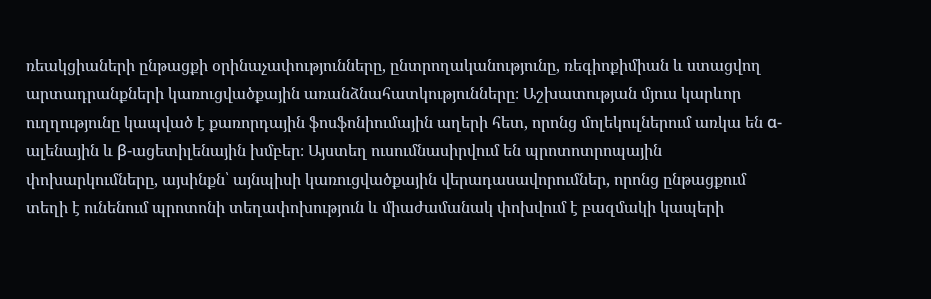ռեակցիաների ընթացքի օրինաչափությունները, ընտրողականությունը, ռեգիոքիմիան և ստացվող արտադրանքների կառուցվածքային առանձնահատկությունները։ Աշխատության մյուս կարևոր ուղղությունը կապված է քառորդային ֆոսֆոնիումային աղերի հետ, որոնց մոլեկուլներում առկա են α-ալենային և β-ացետիլենային խմբեր։ Այստեղ ուսումնասիրվում են պրոտոտրոպային փոխարկումները, այսինքն՝ այնպիսի կառուցվածքային վերադասավորումներ, որոնց ընթացքում տեղի է ունենում պրոտոնի տեղափոխություն և միաժամանակ փոխվում է բազմակի կապերի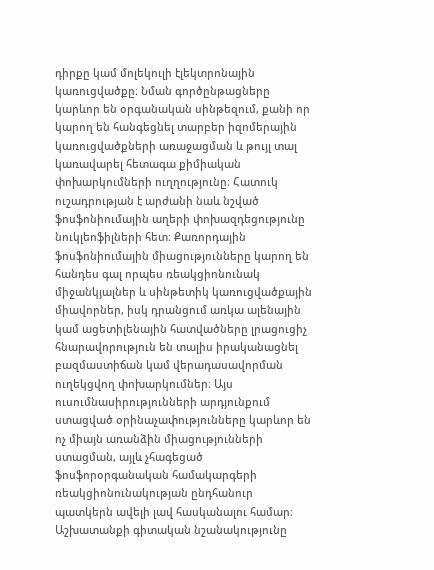դիրքը կամ մոլեկուլի էլեկտրոնային կառուցվածքը։ Նման գործընթացները կարևոր են օրգանական սինթեզում, քանի որ կարող են հանգեցնել տարբեր իզոմերային կառուցվածքների առաջացման և թույլ տալ կառավարել հետագա քիմիական փոխարկումների ուղղությունը։ Հատուկ ուշադրության է արժանի նաև նշված ֆոսֆոնիումային աղերի փոխազդեցությունը նուկլեոֆիլների հետ։ Քառորդային ֆոսֆոնիումային միացությունները կարող են հանդես գալ որպես ռեակցիոնունակ միջանկյալներ և սինթետիկ կառուցվածքային միավորներ, իսկ դրանցում առկա ալենային կամ ացետիլենային հատվածները լրացուցիչ հնարավորություն են տալիս իրականացնել բազմաստիճան կամ վերադասավորման ուղեկցվող փոխարկումներ։ Այս ուսումնասիրությունների արդյունքում ստացված օրինաչափությունները կարևոր են ոչ միայն առանձին միացությունների ստացման, այլև չհագեցած ֆոսֆորօրգանական համակարգերի ռեակցիոնունակության ընդհանուր պատկերն ավելի լավ հասկանալու համար։ Աշխատանքի գիտական նշանակությունը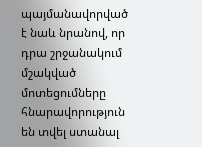պայմանավորված է նաև նրանով, որ դրա շրջանակում մշակված մոտեցումները հնարավորություն են տվել ստանալ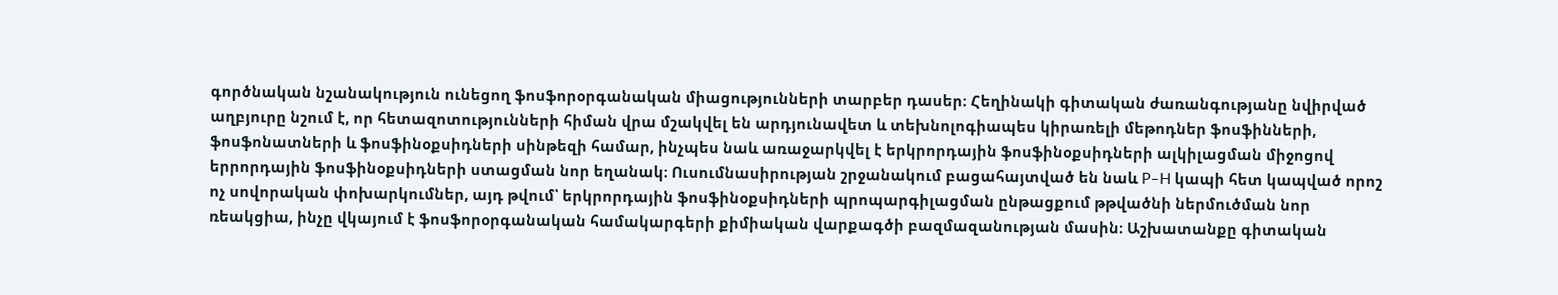գործնական նշանակություն ունեցող ֆոսֆորօրգանական միացությունների տարբեր դասեր։ Հեղինակի գիտական ժառանգությանը նվիրված աղբյուրը նշում է, որ հետազոտությունների հիման վրա մշակվել են արդյունավետ և տեխնոլոգիապես կիրառելի մեթոդներ ֆոսֆինների, ֆոսֆոնատների և ֆոսֆինօքսիդների սինթեզի համար, ինչպես նաև առաջարկվել է երկրորդային ֆոսֆինօքսիդների ալկիլացման միջոցով երրորդային ֆոսֆինօքսիդների ստացման նոր եղանակ։ Ուսումնասիրության շրջանակում բացահայտված են նաև P–H կապի հետ կապված որոշ ոչ սովորական փոխարկումներ, այդ թվում՝ երկրորդային ֆոսֆինօքսիդների պրոպարգիլացման ընթացքում թթվածնի ներմուծման նոր ռեակցիա, ինչը վկայում է ֆոսֆորօրգանական համակարգերի քիմիական վարքագծի բազմազանության մասին։ Աշխատանքը գիտական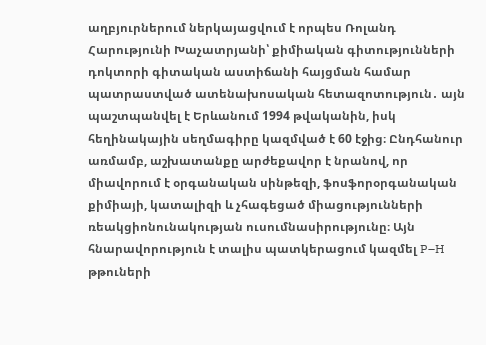աղբյուրներում ներկայացվում է որպես Ռոլանդ Հարությունի Խաչատրյանի՝ քիմիական գիտությունների դոկտորի գիտական աստիճանի հայցման համար պատրաստված ատենախոսական հետազոտություն․ այն պաշտպանվել է Երևանում 1994 թվականին, իսկ հեղինակային սեղմագիրը կազմված է 60 էջից։ Ընդհանուր առմամբ, աշխատանքը արժեքավոր է նրանով, որ միավորում է օրգանական սինթեզի, ֆոսֆորօրգանական քիմիայի, կատալիզի և չհագեցած միացությունների ռեակցիոնունակության ուսումնասիրությունը։ Այն հնարավորություն է տալիս պատկերացում կազմել P–H թթուների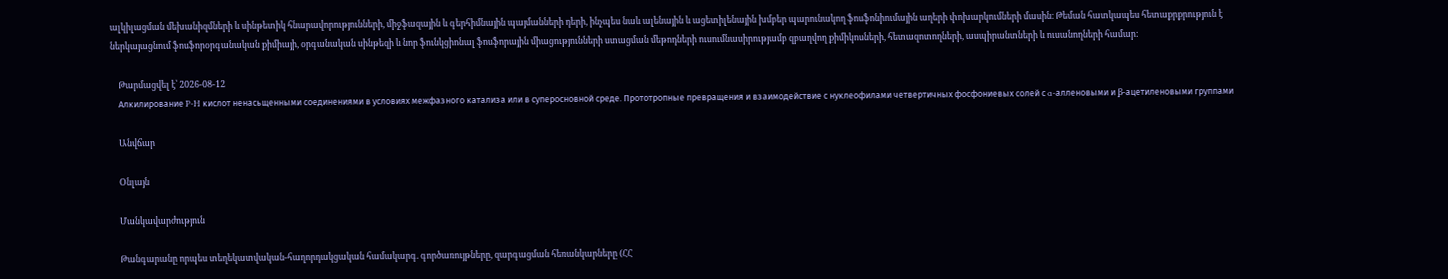ալկիլացման մեխանիզմների և սինթետիկ հնարավորությունների, միջֆազային և գերհիմնային պայմանների դերի, ինչպես նաև ալենային և ացետիլենային խմբեր պարունակող ֆոսֆոնիումային աղերի փոխարկումների մասին։ Թեման հատկապես հետաքրքրություն է ներկայացնում ֆոսֆորօրգանական քիմիայի, օրգանական սինթեզի և նոր ֆունկցիոնալ ֆոսֆորային միացությունների ստացման մեթոդների ուսումնասիրությամբ զբաղվող քիմիկոսների, հետազոտողների, ասպիրանտների և ուսանողների համար:

    Թարմացվել է՝ 2026-08-12
    Алкилирование P-H кислот ненасьщенными соединениями в условиях межфазного катализа или в суперосновной среде. Прототропные превpaщения и взаимодействие с нуклеофилами четвертичных фосфониевых солей с ɑ-алленовыми и ꞵ-ацетиленовыми группами

    Անվճար

    Օնլայն

    Մանկավարժություն

    Թանգարանը որպես տեղեկատվական-հաղորդակցական համակարգ. գործառույթները, զարգացման հեռանկարները (ՀՀ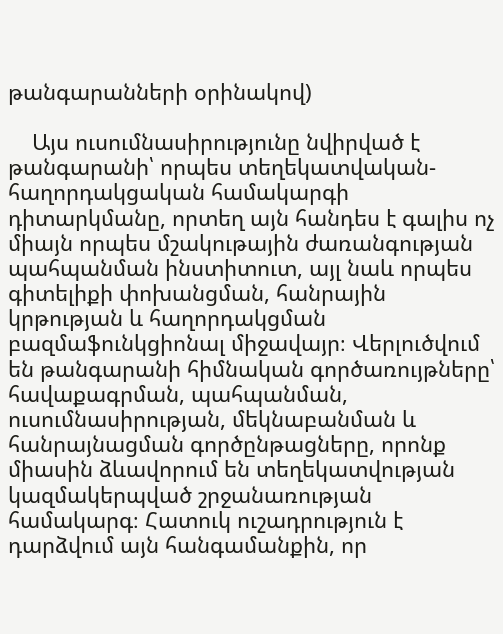թանգարանների օրինակով)

    Այս ուսումնասիրությունը նվիրված է թանգարանի՝ որպես տեղեկատվական-հաղորդակցական համակարգի դիտարկմանը, որտեղ այն հանդես է գալիս ոչ միայն որպես մշակութային ժառանգության պահպանման ինստիտուտ, այլ նաև որպես գիտելիքի փոխանցման, հանրային կրթության և հաղորդակցման բազմաֆունկցիոնալ միջավայր։ Վերլուծվում են թանգարանի հիմնական գործառույթները՝ հավաքագրման, պահպանման, ուսումնասիրության, մեկնաբանման և հանրայնացման գործընթացները, որոնք միասին ձևավորում են տեղեկատվության կազմակերպված շրջանառության համակարգ։ Հատուկ ուշադրություն է դարձվում այն հանգամանքին, որ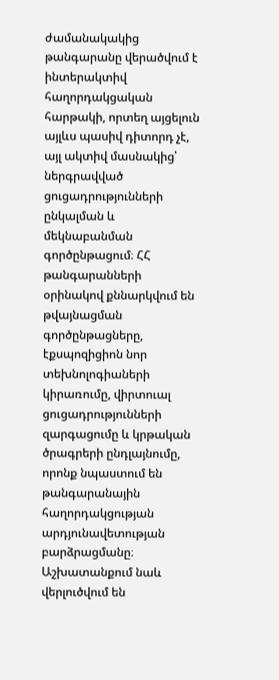ժամանակակից թանգարանը վերածվում է ինտերակտիվ հաղորդակցական հարթակի, որտեղ այցելուն այլևս պասիվ դիտորդ չէ, այլ ակտիվ մասնակից՝ ներգրավված ցուցադրությունների ընկալման և մեկնաբանման գործընթացում։ ՀՀ թանգարանների օրինակով քննարկվում են թվայնացման գործընթացները, էքսպոզիցիոն նոր տեխնոլոգիաների կիրառումը, վիրտուալ ցուցադրությունների զարգացումը և կրթական ծրագրերի ընդլայնումը, որոնք նպաստում են թանգարանային հաղորդակցության արդյունավետության բարձրացմանը։ Աշխատանքում նաև վերլուծվում են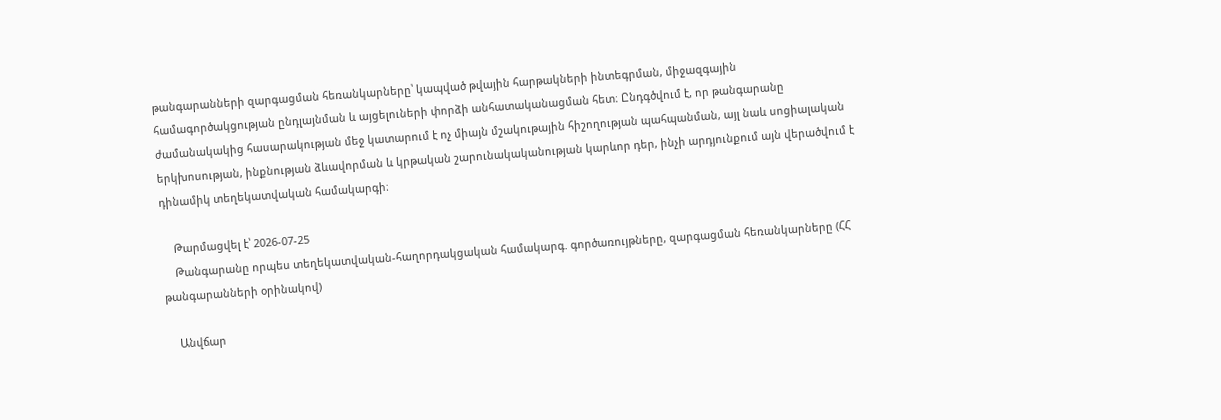թանգարանների զարգացման հեռանկարները՝ կապված թվային հարթակների ինտեգրման, միջազգային համագործակցության ընդլայնման և այցելուների փորձի անհատականացման հետ։ Ընդգծվում է, որ թանգարանը ժամանակակից հասարակության մեջ կատարում է ոչ միայն մշակութային հիշողության պահպանման, այլ նաև սոցիալական երկխոսության, ինքնության ձևավորման և կրթական շարունակականության կարևոր դեր, ինչի արդյունքում այն վերածվում է դինամիկ տեղեկատվական համակարգի։

    Թարմացվել է՝ 2026-07-25
    Թանգարանը որպես տեղեկատվական-հաղորդակցական համակարգ. գործառույթները, զարգացման հեռանկարները (ՀՀ թանգարանների օրինակով)

    Անվճար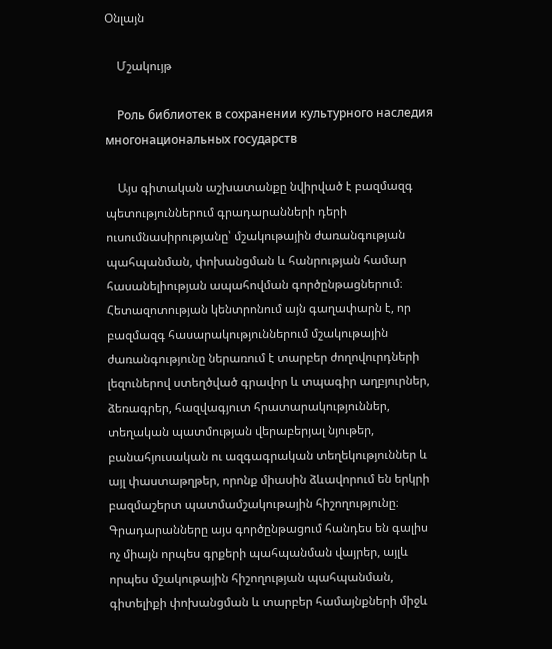Օնլայն

    Մշակույթ

    Роль библиотек в сохранении культурного наследия многонациональных государств

    Այս գիտական աշխատանքը նվիրված է բազմազգ պետություններում գրադարանների դերի ուսումնասիրությանը՝ մշակութային ժառանգության պահպանման, փոխանցման և հանրության համար հասանելիության ապահովման գործընթացներում։ Հետազոտության կենտրոնում այն գաղափարն է, որ բազմազգ հասարակություններում մշակութային ժառանգությունը ներառում է տարբեր ժողովուրդների լեզուներով ստեղծված գրավոր և տպագիր աղբյուրներ, ձեռագրեր, հազվագյուտ հրատարակություններ, տեղական պատմության վերաբերյալ նյութեր, բանահյուսական ու ազգագրական տեղեկություններ և այլ փաստաթղթեր, որոնք միասին ձևավորում են երկրի բազմաշերտ պատմամշակութային հիշողությունը։ Գրադարանները այս գործընթացում հանդես են գալիս ոչ միայն որպես գրքերի պահպանման վայրեր, այլև որպես մշակութային հիշողության պահպանման, գիտելիքի փոխանցման և տարբեր համայնքների միջև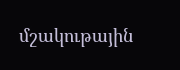մշակութային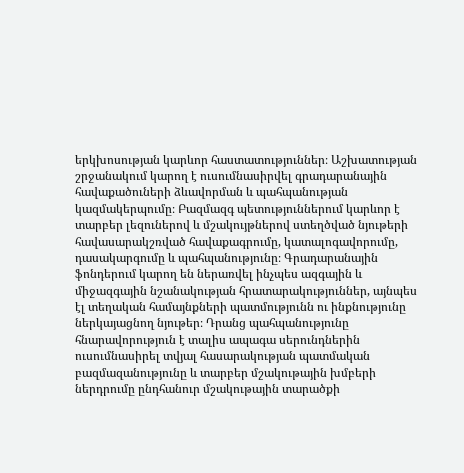երկխոսության կարևոր հաստատություններ։ Աշխատության շրջանակում կարող է ուսումնասիրվել գրադարանային հավաքածուների ձևավորման և պահպանության կազմակերպումը։ Բազմազգ պետություններում կարևոր է տարբեր լեզուներով և մշակույթներով ստեղծված նյութերի հավասարակշռված հավաքագրումը, կատալոգավորումը, դասակարգումը և պահպանությունը։ Գրադարանային ֆոնդերում կարող են ներառվել ինչպես ազգային և միջազգային նշանակության հրատարակություններ, այնպես էլ տեղական համայնքների պատմությունն ու ինքնությունը ներկայացնող նյութեր։ Դրանց պահպանությունը հնարավորություն է տալիս ապագա սերունդներին ուսումնասիրել տվյալ հասարակության պատմական բազմազանությունը և տարբեր մշակութային խմբերի ներդրումը ընդհանուր մշակութային տարածքի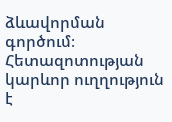ձևավորման գործում։ Հետազոտության կարևոր ուղղություն է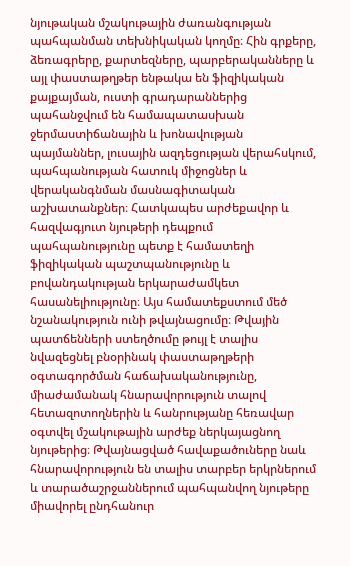նյութական մշակութային ժառանգության պահպանման տեխնիկական կողմը։ Հին գրքերը, ձեռագրերը, քարտեզները, պարբերականները և այլ փաստաթղթեր ենթակա են ֆիզիկական քայքայման, ուստի գրադարաններից պահանջվում են համապատասխան ջերմաստիճանային և խոնավության պայմաններ, լուսային ազդեցության վերահսկում, պահպանության հատուկ միջոցներ և վերականգնման մասնագիտական աշխատանքներ։ Հատկապես արժեքավոր և հազվագյուտ նյութերի դեպքում պահպանությունը պետք է համատեղի ֆիզիկական պաշտպանությունը և բովանդակության երկարաժամկետ հասանելիությունը։ Այս համատեքստում մեծ նշանակություն ունի թվայնացումը։ Թվային պատճենների ստեղծումը թույլ է տալիս նվազեցնել բնօրինակ փաստաթղթերի օգտագործման հաճախականությունը, միաժամանակ հնարավորություն տալով հետազոտողներին և հանրությանը հեռավար օգտվել մշակութային արժեք ներկայացնող նյութերից։ Թվայնացված հավաքածուները նաև հնարավորություն են տալիս տարբեր երկրներում և տարածաշրջաններում պահպանվող նյութերը միավորել ընդհանուր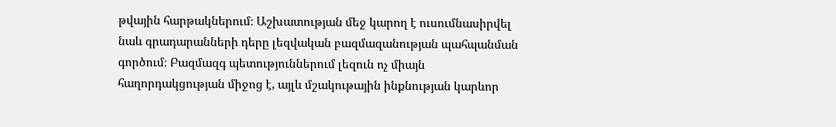թվային հարթակներում։ Աշխատության մեջ կարող է ուսումնասիրվել նաև գրադարանների դերը լեզվական բազմազանության պահպանման գործում։ Բազմազգ պետություններում լեզուն ոչ միայն հաղորդակցության միջոց է, այլև մշակութային ինքնության կարևոր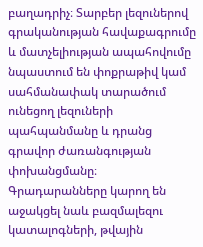բաղադրիչ։ Տարբեր լեզուներով գրականության հավաքագրումը և մատչելիության ապահովումը նպաստում են փոքրաթիվ կամ սահմանափակ տարածում ունեցող լեզուների պահպանմանը և դրանց գրավոր ժառանգության փոխանցմանը։ Գրադարանները կարող են աջակցել նաև բազմալեզու կատալոգների, թվային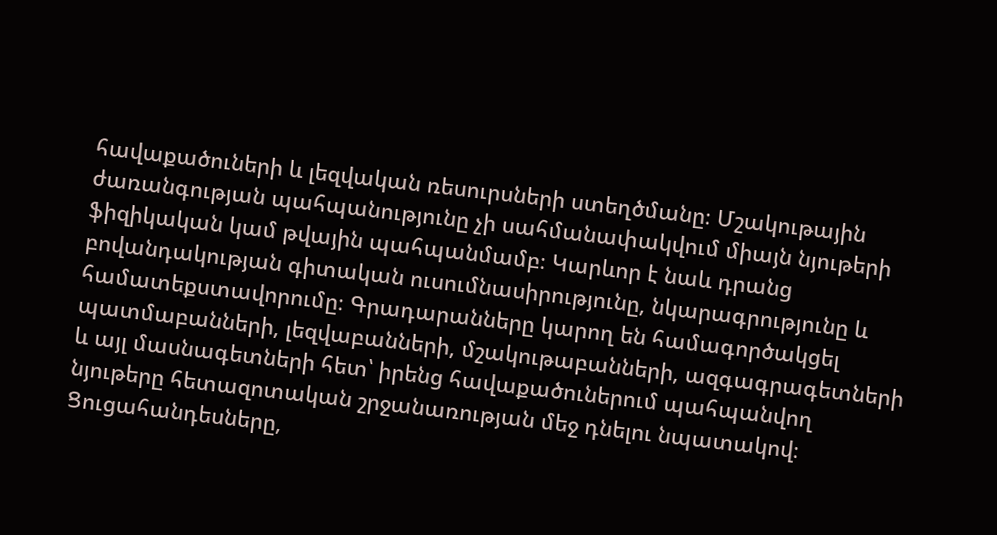հավաքածուների և լեզվական ռեսուրսների ստեղծմանը։ Մշակութային ժառանգության պահպանությունը չի սահմանափակվում միայն նյութերի ֆիզիկական կամ թվային պահպանմամբ։ Կարևոր է նաև դրանց բովանդակության գիտական ուսումնասիրությունը, նկարագրությունը և համատեքստավորումը։ Գրադարանները կարող են համագործակցել պատմաբանների, լեզվաբանների, մշակութաբանների, ազգագրագետների և այլ մասնագետների հետ՝ իրենց հավաքածուներում պահպանվող նյութերը հետազոտական շրջանառության մեջ դնելու նպատակով։ Ցուցահանդեսները,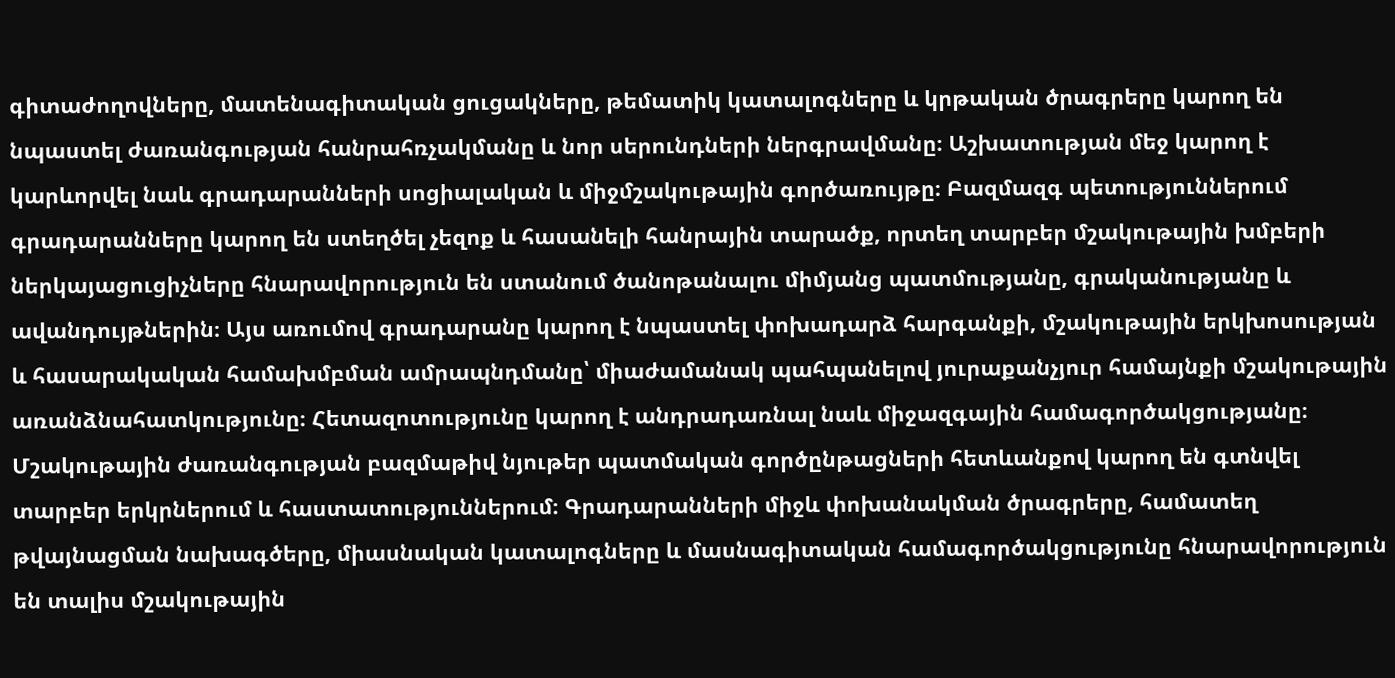գիտաժողովները, մատենագիտական ցուցակները, թեմատիկ կատալոգները և կրթական ծրագրերը կարող են նպաստել ժառանգության հանրահռչակմանը և նոր սերունդների ներգրավմանը։ Աշխատության մեջ կարող է կարևորվել նաև գրադարանների սոցիալական և միջմշակութային գործառույթը։ Բազմազգ պետություններում գրադարանները կարող են ստեղծել չեզոք և հասանելի հանրային տարածք, որտեղ տարբեր մշակութային խմբերի ներկայացուցիչները հնարավորություն են ստանում ծանոթանալու միմյանց պատմությանը, գրականությանը և ավանդույթներին։ Այս առումով գրադարանը կարող է նպաստել փոխադարձ հարգանքի, մշակութային երկխոսության և հասարակական համախմբման ամրապնդմանը՝ միաժամանակ պահպանելով յուրաքանչյուր համայնքի մշակութային առանձնահատկությունը։ Հետազոտությունը կարող է անդրադառնալ նաև միջազգային համագործակցությանը։ Մշակութային ժառանգության բազմաթիվ նյութեր պատմական գործընթացների հետևանքով կարող են գտնվել տարբեր երկրներում և հաստատություններում։ Գրադարանների միջև փոխանակման ծրագրերը, համատեղ թվայնացման նախագծերը, միասնական կատալոգները և մասնագիտական համագործակցությունը հնարավորություն են տալիս մշակութային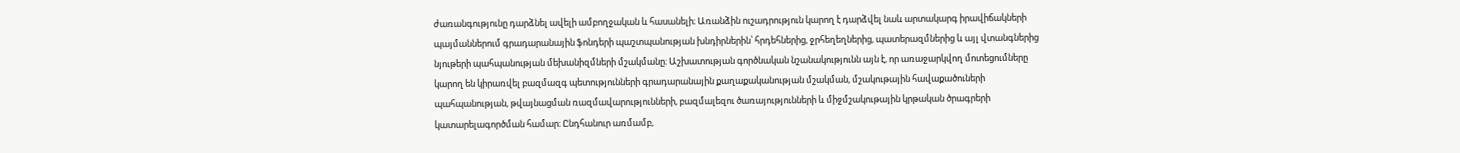ժառանգությունը դարձնել ավելի ամբողջական և հասանելի։ Առանձին ուշադրություն կարող է դարձվել նաև արտակարգ իրավիճակների պայմաններում գրադարանային ֆոնդերի պաշտպանության խնդիրներին՝ հրդեհներից, ջրհեղեղներից, պատերազմներից և այլ վտանգներից նյութերի պահպանության մեխանիզմների մշակմանը։ Աշխատության գործնական նշանակությունն այն է, որ առաջարկվող մոտեցումները կարող են կիրառվել բազմազգ պետությունների գրադարանային քաղաքականության մշակման, մշակութային հավաքածուների պահպանության, թվայնացման ռազմավարությունների, բազմալեզու ծառայությունների և միջմշակութային կրթական ծրագրերի կատարելագործման համար։ Ընդհանուր առմամբ,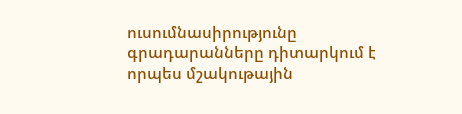ուսումնասիրությունը գրադարանները դիտարկում է որպես մշակութային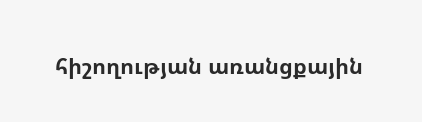հիշողության առանցքային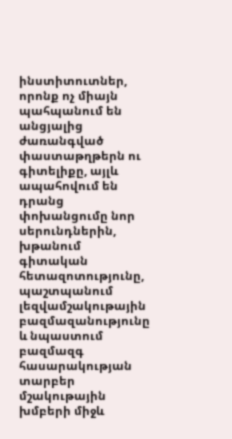ինստիտուտներ, որոնք ոչ միայն պահպանում են անցյալից ժառանգված փաստաթղթերն ու գիտելիքը, այլև ապահովում են դրանց փոխանցումը նոր սերունդներին, խթանում գիտական հետազոտությունը, պաշտպանում լեզվամշակութային բազմազանությունը և նպաստում բազմազգ հասարակության տարբեր մշակութային խմբերի միջև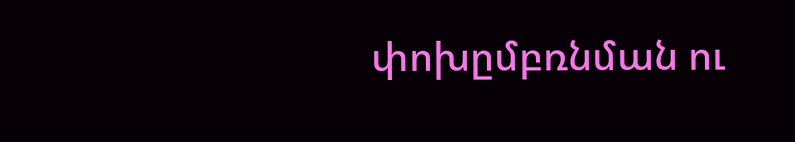փոխըմբռնման ու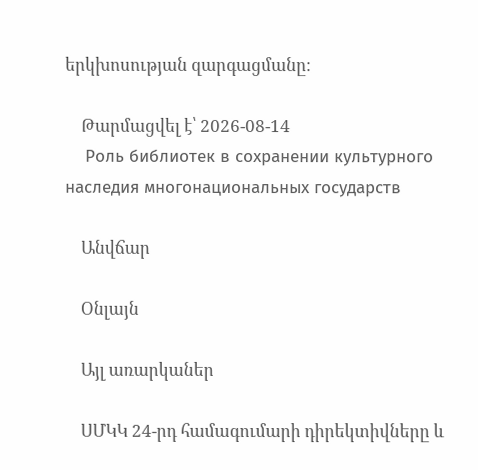երկխոսության զարգացմանը։

    Թարմացվել է՝ 2026-08-14
    Роль библиотек в сохранении культурного наследия многонациональных государств

    Անվճար

    Օնլայն

    Այլ առարկաներ

    ՍՄԿԿ 24-րդ համագումարի դիրեկտիվները և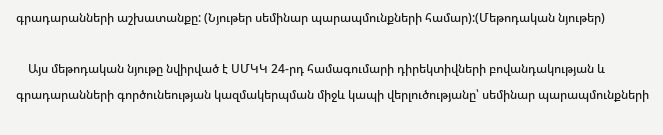գրադարանների աշխատանքը: (Նյութեր սեմինար պարապմունքների համար):(Մեթոդական նյութեր)

    Այս մեթոդական նյութը նվիրված է ՍՄԿԿ 24-րդ համագումարի դիրեկտիվների բովանդակության և գրադարանների գործունեության կազմակերպման միջև կապի վերլուծությանը՝ սեմինար պարապմունքների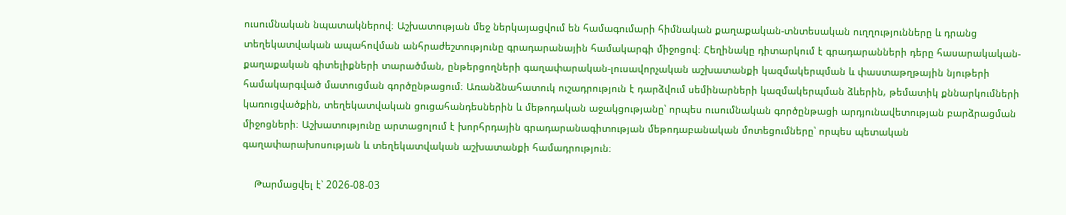ուսումնական նպատակներով։ Աշխատության մեջ ներկայացվում են համագումարի հիմնական քաղաքական-տնտեսական ուղղությունները և դրանց տեղեկատվական ապահովման անհրաժեշտությունը գրադարանային համակարգի միջոցով։ Հեղինակը դիտարկում է գրադարանների դերը հասարակական-քաղաքական գիտելիքների տարածման, ընթերցողների գաղափարական-լուսավորչական աշխատանքի կազմակերպման և փաստաթղթային նյութերի համակարգված մատուցման գործընթացում։ Առանձնահատուկ ուշադրություն է դարձվում սեմինարների կազմակերպման ձևերին, թեմատիկ քննարկումների կառուցվածքին, տեղեկատվական ցուցահանդեսներին և մեթոդական աջակցությանը՝ որպես ուսումնական գործընթացի արդյունավետության բարձրացման միջոցների։ Աշխատությունը արտացոլում է խորհրդային գրադարանագիտության մեթոդաբանական մոտեցումները՝ որպես պետական գաղափարախոսության և տեղեկատվական աշխատանքի համադրություն։

    Թարմացվել է՝ 2026-08-03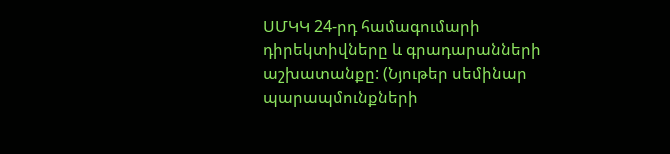ՍՄԿԿ 24-րդ համագումարի դիրեկտիվները և գրադարանների աշխատանքը: (Նյութեր սեմինար պարապմունքների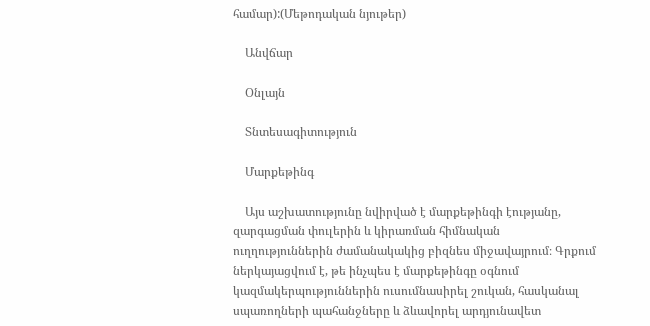համար):(Մեթոդական նյութեր)

    Անվճար

    Օնլայն

    Տնտեսագիտություն

    Մարքեթինգ

    Այս աշխատությունը նվիրված է մարքեթինգի էությանը, զարգացման փուլերին և կիրառման հիմնական ուղղություններին ժամանակակից բիզնես միջավայրում։ Գրքում ներկայացվում է, թե ինչպես է մարքեթինգը օգնում կազմակերպություններին ուսումնասիրել շուկան, հասկանալ սպառողների պահանջները և ձևավորել արդյունավետ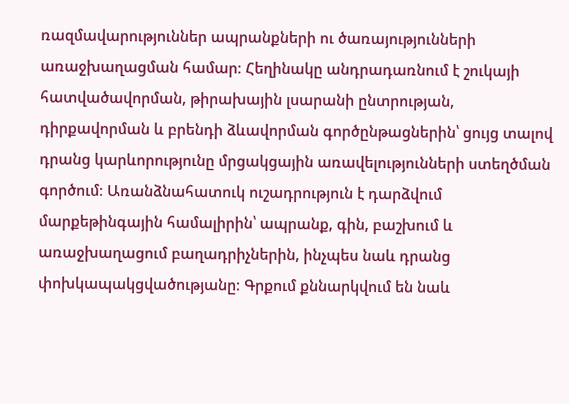ռազմավարություններ ապրանքների ու ծառայությունների առաջխաղացման համար։ Հեղինակը անդրադառնում է շուկայի հատվածավորման, թիրախային լսարանի ընտրության, դիրքավորման և բրենդի ձևավորման գործընթացներին՝ ցույց տալով դրանց կարևորությունը մրցակցային առավելությունների ստեղծման գործում։ Առանձնահատուկ ուշադրություն է դարձվում մարքեթինգային համալիրին՝ ապրանք, գին, բաշխում և առաջխաղացում բաղադրիչներին, ինչպես նաև դրանց փոխկապակցվածությանը։ Գրքում քննարկվում են նաև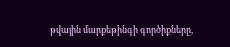թվային մարքեթինգի գործիքները,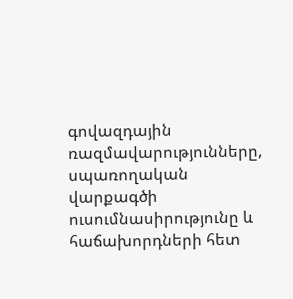գովազդային ռազմավարությունները, սպառողական վարքագծի ուսումնասիրությունը և հաճախորդների հետ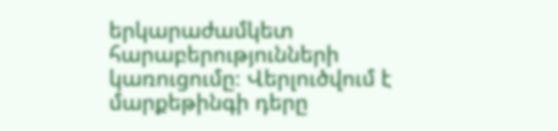երկարաժամկետ հարաբերությունների կառուցումը։ Վերլուծվում է մարքեթինգի դերը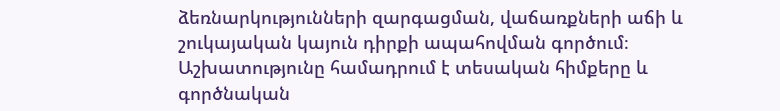ձեռնարկությունների զարգացման, վաճառքների աճի և շուկայական կայուն դիրքի ապահովման գործում։ Աշխատությունը համադրում է տեսական հիմքերը և գործնական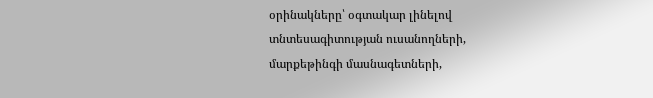օրինակները՝ օգտակար լինելով տնտեսագիտության ուսանողների, մարքեթինգի մասնագետների,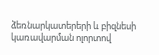ձեռնարկատերերի և բիզնեսի կառավարման ոլորտով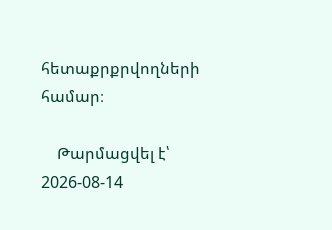հետաքրքրվողների համար։

    Թարմացվել է՝ 2026-08-14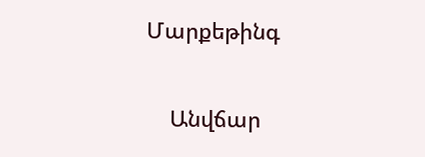Մարքեթինգ

    Անվճար